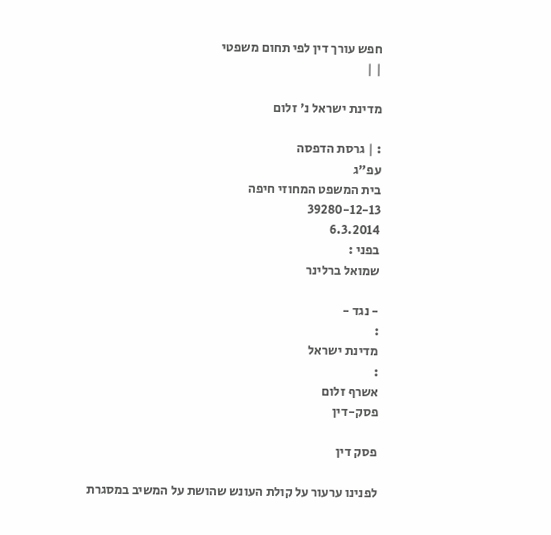חפש עורך דין לפי תחום משפטי
| |

מדינת ישראל נ' זלום

: | גרסת הדפסה
עפ"ג
בית המשפט המחוזי חיפה
39280-12-13
6.3.2014
בפני :
שמואל ברלינר

- נגד -
:
מדינת ישראל
:
אשרף זלום
פסק-דין

פסק דין

לפנינו ערעור על קולת העונש שהושת על המשיב במסגרת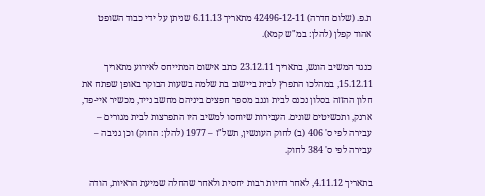ת.פ. (שלום חדרה) 42496-12-11 מתאריך 6.11.13 שניתן על ידי כבוד השופט אהוד קפלן (להלן: במ"ש קמא).

כנגד המשיב הוגש, בתאריך 23.12.11 כתב אישום המתייחס לאירוע מתאריך 15.12.11, במהלכו התפרץ לבית ביישוב בת שלמה בשעות הבוקר באופן שפתח את חלון ההזזה בסלון נכנס לבית וגנב מספר חפצים ביניהם מחשב נייד, מכשיר איי-פד, ארנק, ותכשיטים שונים. העבירות שיוחסו למשיב היו התפרצות לבית מגורים – עבירה לפי ס' 406 (ב) לחוק העונשין, תשל"ז – 1977 (להלן: החוק) וכן גניבה – עבירה לפי ס' 384 לחוק.

בתאריך 4.11.12, לאחר דחיות רבות יחסית ולאחר שהחלה שמיעת הראיות, הודה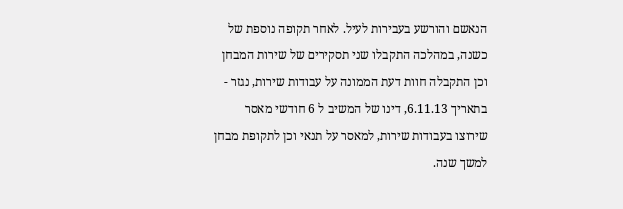הנאשם והורשע בעבירות לעיל. לאחר תקופה נוספת של כשנה, במהלכה התקבלו שני תסקירים של שירות המבחן וכן התקבלה חוות דעת הממונה על עבודות שירות, נגזר - בתאריך 6.11.13, דינו של המשיב ל 6 חודשי מאסר שירוצו בעבודות שירות, למאסר על תנאי וכן לתקופת מבחן למשך שנה.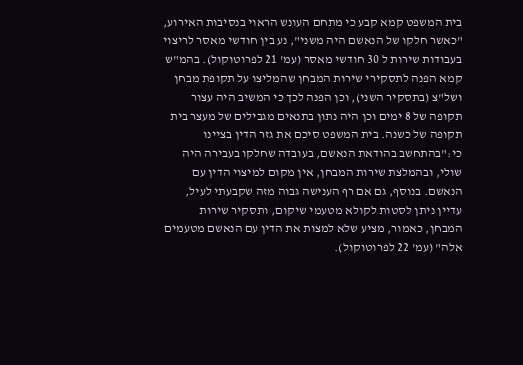בית המשפט קמא קבע כי מתחם העונש הראוי בנסיבות האירוע, "כאשר חלקו של הנאשם היה משני", נע בין חודשי מאסר לריצוי בעבודות שירות ל 30 חודשי מאסר (עמ' 21 לפרוטוקול). בהמ"ש קמא הפנה לתסקירי שירות המבחן שהמליצו על תקופת מבחן ושל"צ (בתסקיר השני), וכן הפנה לכך כי המשיב היה עצור תקופה של 8 ימים וכן היה נתון בתנאים מגבילים של מעצר בית תקופה של כשנה. בית המשפט סיכם את גזר הדין בציינו כי:"בהתחשב בהודאת הנאשם, בעובדה שחלקו בעבירה היה שולי, ובהמלצת שירות המבחן, אין מקום למיצוי הדין עם הנאשם. בנוסף, גם אם רף הענישה גבוה מזה שקבעתי לעיל, עדיין ניתן לסטות לקולא מטעמי שיקום, ותסקיר שירות המבחן, כאמור, מציע שלא למצות את הדין עם הנאשם מטעמים אלה" (עמ' 22 לפרוטוקול).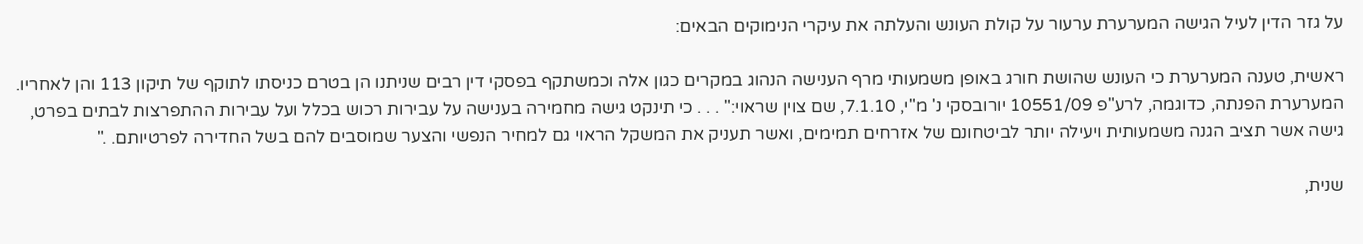על גזר הדין לעיל הגישה המערערת ערעור על קולת העונש והעלתה את עיקרי הנימוקים הבאים:

ראשית, טענה המערערת כי העונש שהושת חורג באופן משמעותי מרף הענישה הנהוג במקרים כגון אלה וכמשתקף בפסקי דין רבים שניתנו הן בטרם כניסתו לתוקף של תיקון 113 והן לאחריו. המערערת הפנתה, כדוגמה, לרע"פ 10551/09 יורובסקי נ' מ"י, 7.1.10, שם צוין שראוי:" . . . כי תינקט גישה מחמירה בענישה על עבירות רכוש בכלל ועל עבירות ההתפרצות לבתים בפרט, גישה אשר תציב הגנה משמעותית ויעילה יותר לביטחונם של אזרחים תמימים, ואשר תעניק את המשקל הראוי גם למחיר הנפשי והצער שמוסבים להם בשל החדירה לפרטיותם. ."

שנית,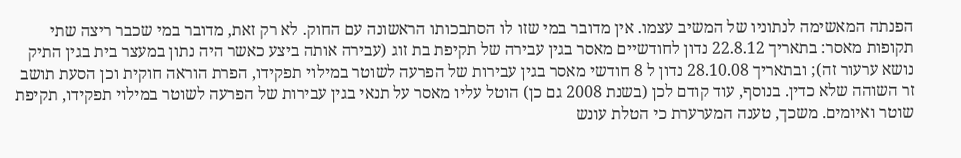הפנתה המאשימה לנתוניו של המשיב עצמו. אין מדובר במי שזו לו הסתבכותו הראשונה עם החוק. לא רק זאת, מדובר במי שכבר ריצה שתי תקופות מאסר: בתאריך 22.8.12 נדון לחודשיים מאסר בגין עבירה של תקיפת בת זוג (עבירה אותה ביצע כאשר היה נתון במעצר בית בגין התיק נושא ערעור זה); ובתאריך 28.10.08 נדון ל 8 חודשי מאסר בגין עבירות של הפרעה לשוטר במילוי תפקידו, הפרת הוראה חוקית וכן הסעת תושב זר השוהה שלא כדין. בנוסף, עוד קודם לכן (בשנת 2008 גם כן) הוטל עליו מאסר על תנאי בגין עבירות של הפרעה לשוטר במילוי תפקידו, תקיפת שוטר ואיומים. משכך, טענה המערערת כי הטלת עונש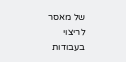של מאסר לריצוי בעבודות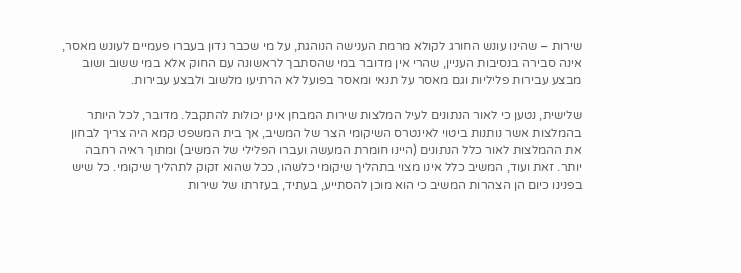שירות – שהינו עונש החורג לקולא מרמת הענישה הנוהגת, על מי שכבר נדון בעברו פעמיים לעונש מאסר, אינה סבירה בנסיבות העניין, שהרי אין מדובר במי שהסתבך לראשונה עם החוק אלא במי ששוב ושוב מבצע עבירות פליליות וגם מאסר על תנאי ומאסר בפועל לא הרתיעו מלשוב ולבצע עבירות.

שלישית, נטען כי לאור הנתונים לעיל המלצות שירות המבחן אינן יכולות להתקבל. מדובר, לכל היותר בהמלצות אשר נותנות ביטוי לאינטרס השיקומי הצר של המשיב, אך בית המשפט קמא היה צריך לבחון את ההמלצות לאור כלל הנתונים (היינו חומרת המעשה ועברו הפלילי של המשיב) ומתוך ראיה רחבה יותר. זאת ועוד, המשיב כלל אינו מצוי בתהליך שיקומי כלשהו, ככל שהוא זקוק לתהליך שיקומי. כל שיש בפנינו כיום הן הצהרות המשיב כי הוא מוכן להסתייע, בעתיד, בעזרתו של שירות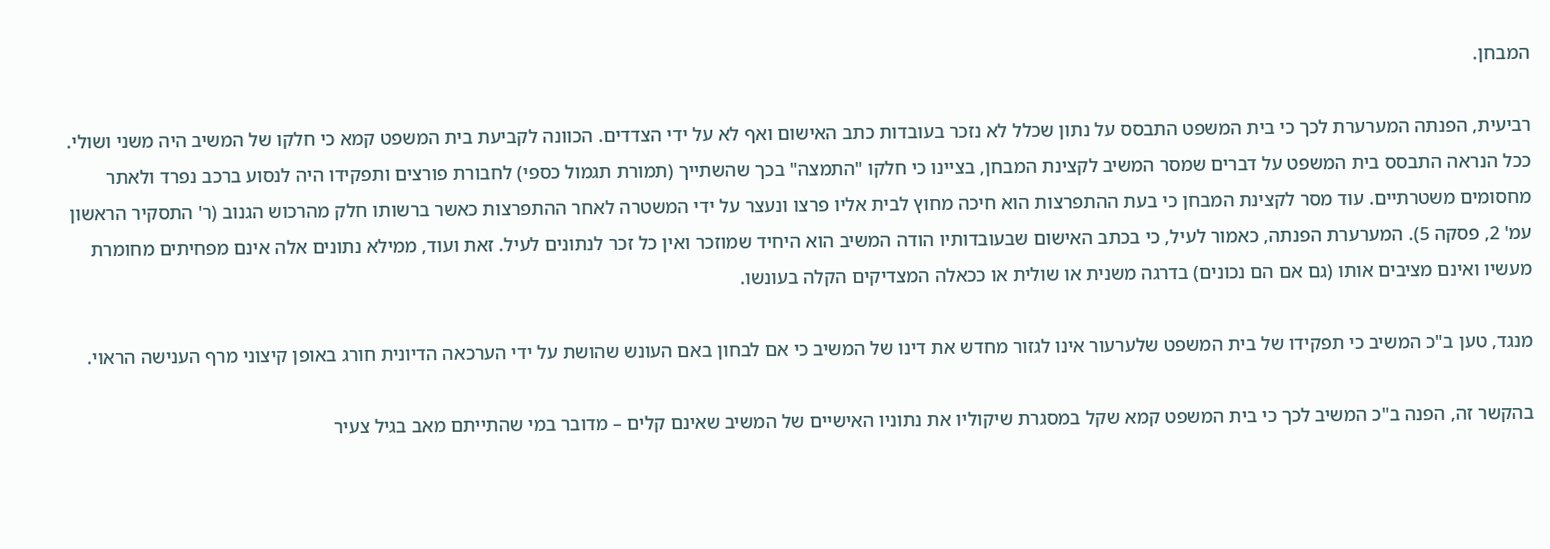המבחן.

רביעית, הפנתה המערערת לכך כי בית המשפט התבסס על נתון שכלל לא נזכר בעובדות כתב האישום ואף לא על ידי הצדדים. הכוונה לקביעת בית המשפט קמא כי חלקו של המשיב היה משני ושולי. ככל הנראה התבסס בית המשפט על דברים שמסר המשיב לקצינת המבחן, בציינו כי חלקו "התמצה" בכך שהשתייך (תמורת תגמול כספי) לחבורת פורצים ותפקידו היה לנסוע ברכב נפרד ולאתר מחסומים משטרתיים. עוד מסר לקצינת המבחן כי בעת ההתפרצות הוא חיכה מחוץ לבית אליו פרצו ונעצר על ידי המשטרה לאחר ההתפרצות כאשר ברשותו חלק מהרכוש הגנוב (ר' התסקיר הראשון עמ' 2, פסקה 5). המערערת הפנתה, כאמור לעיל, כי בכתב האישום שבעובדותיו הודה המשיב הוא היחיד שמוזכר ואין כל זכר לנתונים לעיל. זאת ועוד, ממילא נתונים אלה אינם מפחיתים מחומרת מעשיו ואינם מציבים אותו (גם אם הם נכונים) בדרגה משנית או שולית או ככאלה המצדיקים הקלה בעונשו.

מנגד, טען ב"כ המשיב כי תפקידו של בית המשפט שלערעור אינו לגזור מחדש את דינו של המשיב כי אם לבחון באם העונש שהושת על ידי הערכאה הדיונית חורג באופן קיצוני מרף הענישה הראוי.

בהקשר זה, הפנה ב"כ המשיב לכך כי בית המשפט קמא שקל במסגרת שיקוליו את נתוניו האישיים של המשיב שאינם קלים – מדובר במי שהתייתם מאב בגיל צעיר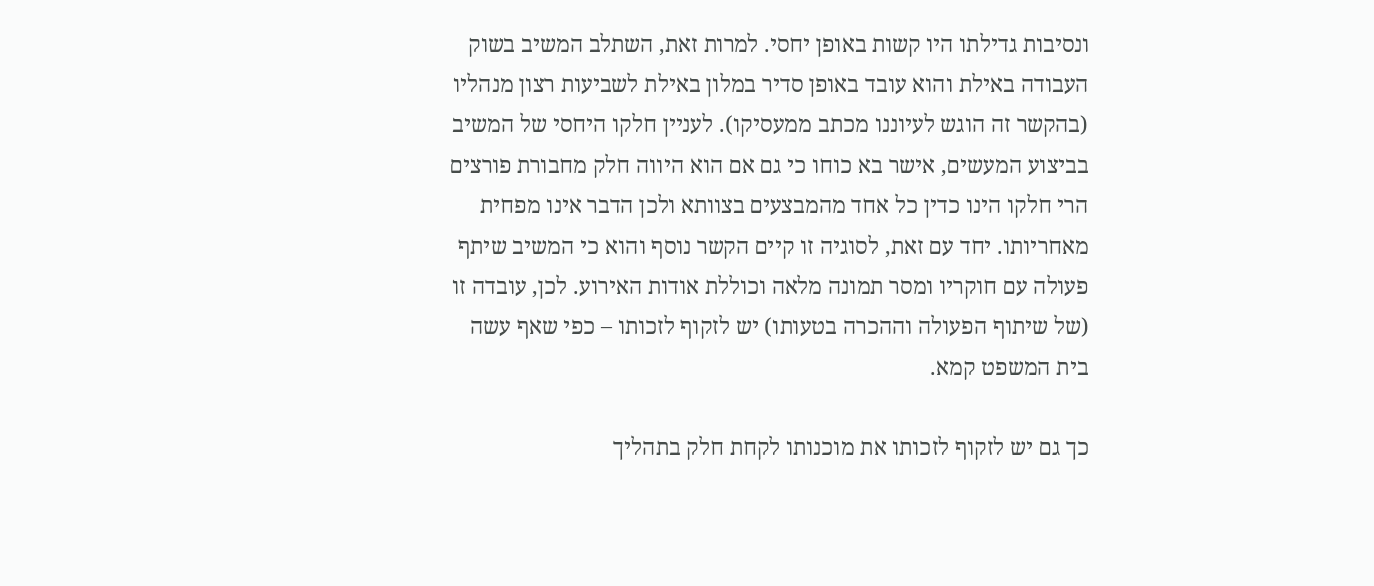ונסיבות גדילתו היו קשות באופן יחסי. למרות זאת, השתלב המשיב בשוק העבודה באילת והוא עובד באופן סדיר במלון באילת לשביעות רצון מנהליו (בהקשר זה הוגש לעיוננו מכתב ממעסיקו). לעניין חלקו היחסי של המשיב בביצוע המעשים, אישר בא כוחו כי גם אם הוא היווה חלק מחבורת פורצים הרי חלקו הינו כדין כל אחד מהמבצעים בצוותא ולכן הדבר אינו מפחית מאחריותו. יחד עם זאת, לסוגיה זו קיים הקשר נוסף והוא כי המשיב שיתף פעולה עם חוקריו ומסר תמונה מלאה וכוללת אודות האירוע. לכן, עובדה זו (של שיתוף הפעולה וההכרה בטעותו) יש לזקוף לזכותו – כפי שאף עשה בית המשפט קמא.

כך גם יש לזקוף לזכותו את מוכנותו לקחת חלק בתהליך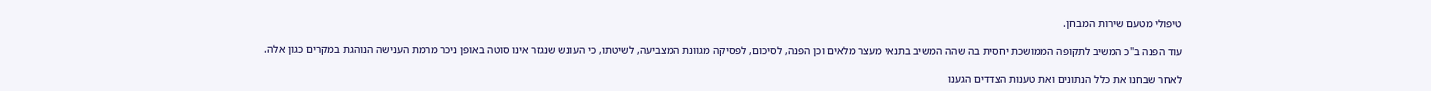טיפולי מטעם שירות המבחן.

עוד הפנה ב"כ המשיב לתקופה הממושכת יחסית בה שהה המשיב בתנאי מעצר מלאים וכן הפנה, לסיכום, לפסיקה מגוונת המצביעה, לשיטתו, כי העונש שנגזר אינו סוטה באופן ניכר מרמת הענישה הנוהגת במקרים כגון אלה.

לאחר שבחנו את כלל הנתונים ואת טענות הצדדים הגענו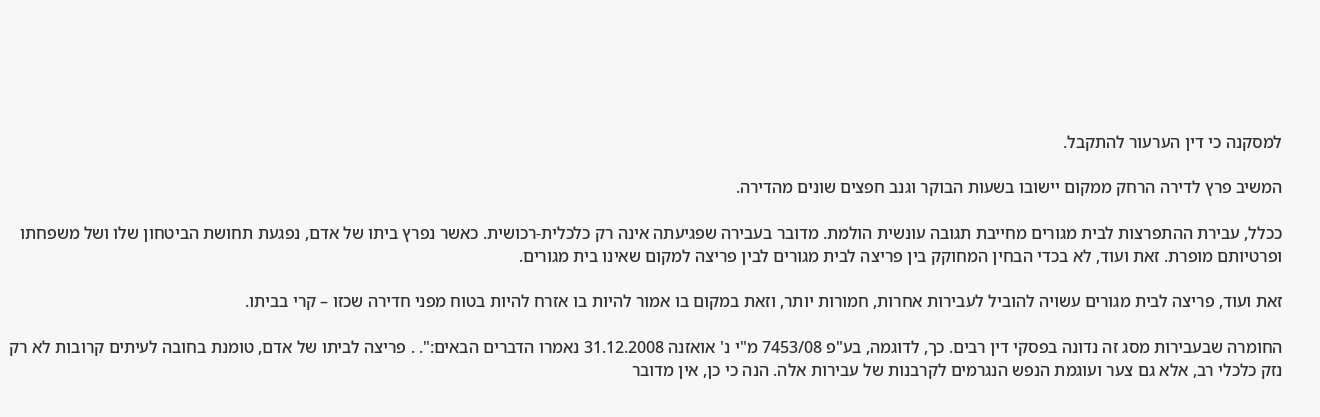למסקנה כי דין הערעור להתקבל.

המשיב פרץ לדירה הרחק ממקום יישובו בשעות הבוקר וגנב חפצים שונים מהדירה.

ככלל, עבירת ההתפרצות לבית מגורים מחייבת תגובה עונשית הולמת. מדובר בעבירה שפגיעתה אינה רק כלכלית-רכושית. כאשר נפרץ ביתו של אדם, נפגעת תחושת הביטחון שלו ושל משפחתו ופרטיותם מופרת. זאת ועוד, לא בכדי הבחין המחוקק בין פריצה לבית מגורים לבין פריצה למקום שאינו בית מגורים.

זאת ועוד, פריצה לבית מגורים עשויה להוביל לעבירות אחרות, חמורות יותר, וזאת במקום בו אמור להיות בו אזרח להיות בטוח מפני חדירה שכזו – קרי בביתו.

החומרה שבעבירות מסג זה נדונה בפסקי דין רבים. כך, לדוגמה, בע"פ 7453/08 מ"י נ' אואזנה 31.12.2008 נאמרו הדברים הבאים:". . פריצה לביתו של אדם, טומנת בחובה לעיתים קרובות לא רק נזק כלכלי רב, אלא גם צער ועוגמת הנפש הנגרמים לקרבנות של עבירות אלה. הנה כי כן, אין מדובר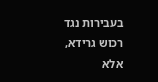בעבירות נגד רכוש גרידא, אלא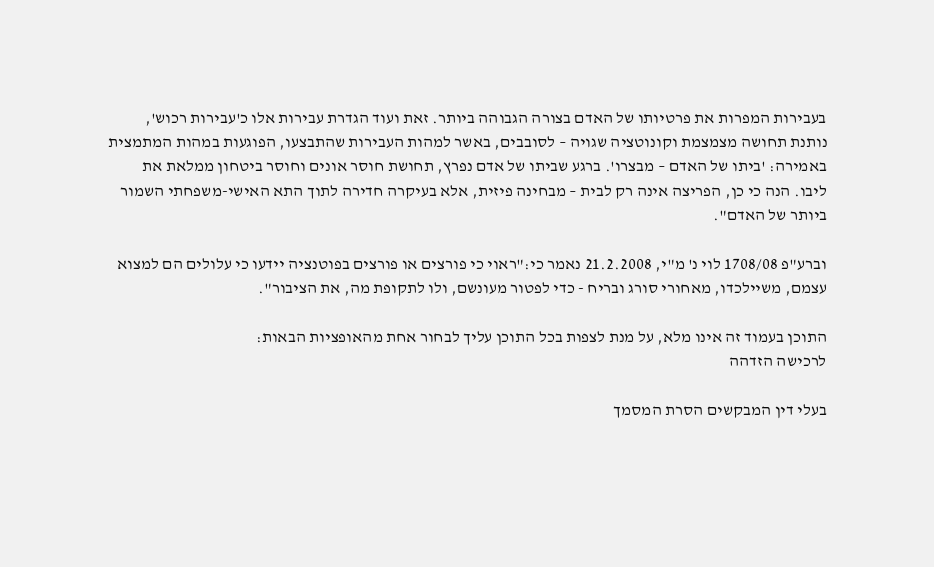בעבירות המפרות את פרטיותו של האדם בצורה הגבוהה ביותר. זאת ועוד הגדרת עבירות אלו כ'עבירות רכוש', נותנת תחושה מצמצמת וקונוטציה שגויה – לסובבים, באשר למהות העבירות שהתבצעו, הפוגעות במהות המתמצית באמירה: 'ביתו של האדם – מבצרו'. ברגע שביתו של אדם נפרץ, תחושת חוסר אונים וחוסר ביטחון ממלאת את ליבו. הנה כי כן, הפריצה אינה רק לבית – מבחינה פיזית, אלא בעיקרה חדירה לתוך התא האישי-משפחתי השמור ביותר של האדם".

וברע"פ 1708/08 לוי נ' מ"י, 21.2.2008 נאמר כי:"ראוי כי פורצים או פורצים בפוטנציה יידעו כי עלולים הם למצוא עצמם, משיילכדו, מאחורי סורג ובריח - כדי לפטור מעונשם, ולו לתקופת מה, את הציבור".

התוכן בעמוד זה אינו מלא, על מנת לצפות בכל התוכן עליך לבחור אחת מהאופציות הבאות:
לרכישה הזדהה

בעלי דין המבקשים הסרת המסמך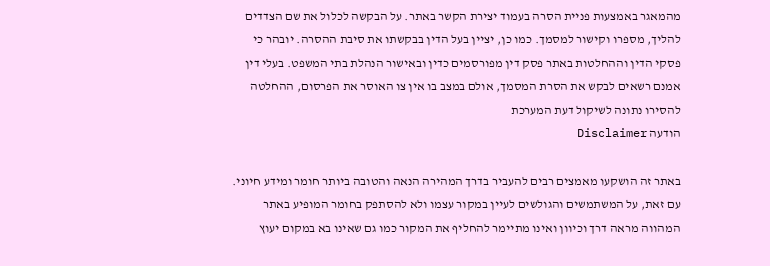מהמאגר באמצעות פניית הסרה בעמוד יצירת הקשר באתר. על הבקשה לכלול את שם הצדדים להליך, מספרו וקישור למסמך. כמו כן, יציין בעל הדין בבקשתו את סיבת ההסרה. יובהר כי פסקי הדין וההחלטות באתר פסק דין מפורסמים כדין ובאישור הנהלת בתי המשפט. בעלי דין אמנם רשאים לבקש את הסרת המסמך, אולם במצב בו אין צו האוסר את הפרסום, ההחלטה להסירו נתונה לשיקול דעת המערכת
הודעה Disclaimer

באתר זה הושקעו מאמצים רבים להעביר בדרך המהירה הנאה והטובה ביותר חומר ומידע חיוני. עם זאת, על המשתמשים והגולשים לעיין במקור עצמו ולא להסתפק בחומר המופיע באתר המהווה מראה דרך וכיוון ואינו מתיימר להחליף את המקור כמו גם שאינו בא במקום יעוץ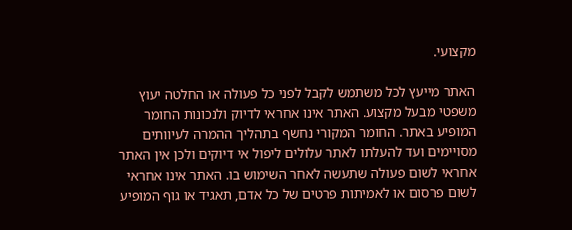מקצועי.

האתר מייעץ לכל משתמש לקבל לפני כל פעולה או החלטה יעוץ משפטי מבעל מקצוע. האתר אינו אחראי לדיוק ולנכונות החומר המופיע באתר. החומר המקורי נחשף בתהליך ההמרה לעיוותים מסויימים ועד להעלתו לאתר עלולים ליפול אי דיוקים ולכן אין האתר אחראי לשום פעולה שתעשה לאחר השימוש בו. האתר אינו אחראי לשום פרסום או לאמיתות פרטים של כל אדם, תאגיד או גוף המופיע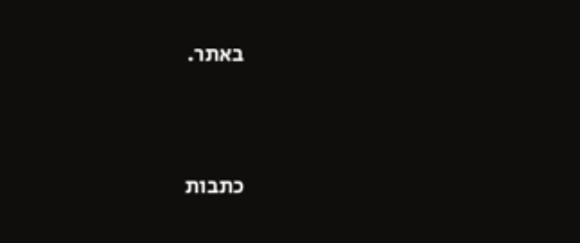באתר.




כתבות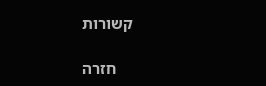קשורות

    חזרה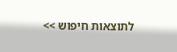לתוצאות חיפוש >>